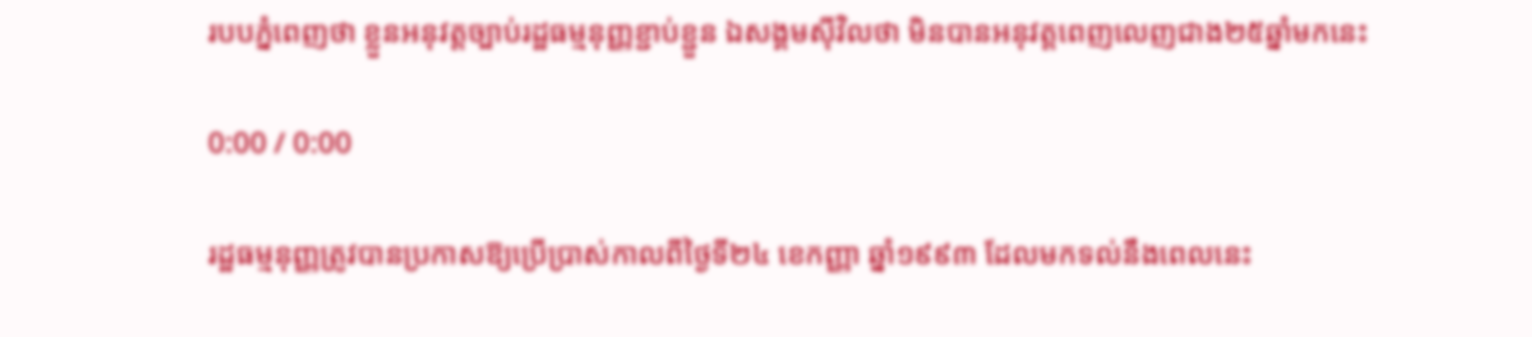របបភ្នំពេញថា ខ្លួនអនុវត្តច្បាប់រដ្ឋធម្មនុញ្ញខ្ជាប់ខ្ជួន ឯសង្គមស៊ីវិលថា មិនបានអនុវត្តពេញលេញជាង២៥ឆ្នាំមកនេះ

0:00 / 0:00

រដ្ឋធម្មនុញ្ញត្រូវបានប្រកាសឱ្យប្រើប្រាស់កាលពីថ្ងៃទី២៤ ខេកញ្ញា ឆ្នាំ១៩៩៣ ដែលមកទល់នឹងពេលនេះ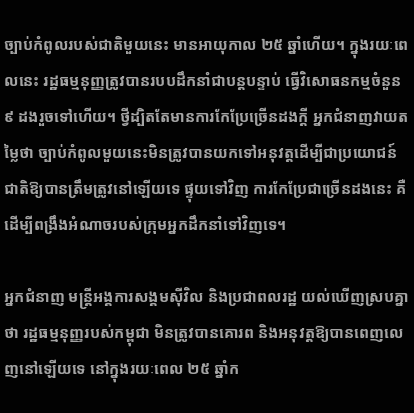ច្បាប់កំពូលរបស់ជាតិមួយនេះ មានអាយុកាល ២៥ ឆ្នាំហើយ។ ក្នុងរយៈពេលនេះ រដ្ឋធម្មនុញ្ញត្រូវបានរបបដឹកនាំជាបន្តបន្ទាប់ ធ្វើវិសោធនកម្មចំនួន ៩ ដងរួចទៅហើយ។ ថ្វីដ្បិតតែមានការកែប្រែច្រើនដងក្តី អ្នកជំនាញវាយតម្លៃថា ច្បាប់កំពូលមួយនេះមិនត្រូវបានយកទៅអនុវត្តដើម្បីជាប្រយោជន៍ជាតិឱ្យបានត្រឹមត្រូវនៅឡើយទេ ផ្ទុយទៅវិញ ការកែប្រែជាច្រើនដងនេះ គឺដើម្បីពង្រឹងអំណាចរបស់ក្រុមអ្នកដឹកនាំទៅវិញទេ។

អ្នកជំនាញ មន្ត្រីអង្គការសង្គមស៊ីវិល និងប្រជាពលរដ្ឋ យល់ឃើញស្របគ្នាថា រដ្ឋធម្មនុញ្ញរបស់កម្ពុជា មិនត្រូវបានគោរព និងអនុវត្តឱ្យបានពេញលេញនៅឡើយទេ នៅក្នុងរយៈពេល ២៥ ឆ្នាំក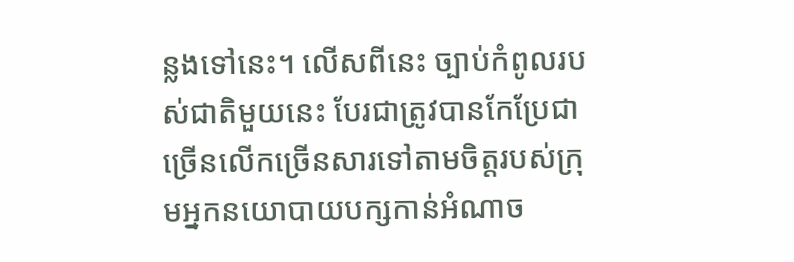ន្លងទៅនេះ។ លើសពីនេះ ច្បាប់កំពូលរបស់ជាតិមួយនេះ បែរជាត្រូវបានកែប្រែជាច្រើនលើកច្រើនសារទៅតាមចិត្តរបស់ក្រុមអ្នកនយោបាយបក្សកាន់អំណាច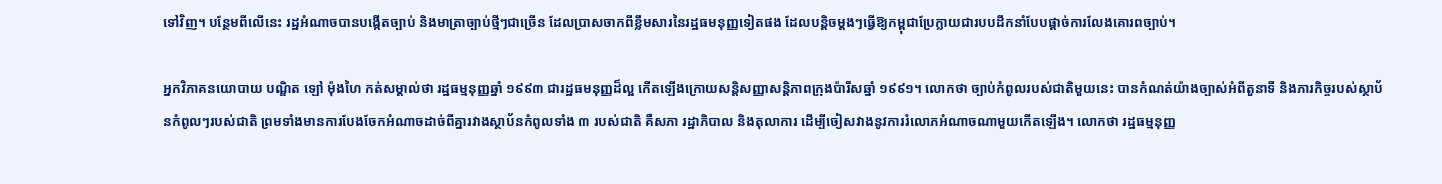ទៅវិញ។ បន្ថែមពីលើនេះ រដ្ឋអំណាចបានបង្កើតច្បាប់ និងមាត្រាច្បាប់ថ្មីៗជាច្រើន ដែលប្រាសចាកពីខ្លឹមសារនៃរដ្ឋធមនុញ្ញទៀតផង ដែលបន្តិចម្តងៗធ្វើឱ្យកម្ពុជាប្រែក្លាយជារបបដឹកនាំបែបផ្តាច់ការលែងគោរពច្បាប់។

អ្នកវិភាគនយោបាយ បណ្ឌិត ឡៅ ម៉ុងហៃ កត់សម្គាល់ថា រដ្ឋធម្មនុញ្ញឆ្នាំ ១៩៩៣ ជារដ្ឋធមនុញ្ញដ៏ល្អ កើតឡើងក្រោយសន្តិសញ្ញាសន្តិភាពក្រុងប៉ារីសឆ្នាំ ១៩៩១។ លោកថា ច្បាប់កំពូលរបស់ជាតិមួយនេះ បានកំណត់យ៉ាងច្បាស់អំពីតួនាទី និងភារកិច្ចរបស់ស្ថាប័នកំពូលៗរបស់ជាតិ ព្រមទាំងមានការបែងចែកអំណាចដាច់ពីគ្នារវាងស្ថាប័នកំពូលទាំង ៣ របស់ជាតិ គឺសភា រដ្ឋាភិបាល និងតុលាការ ដើម្បីចៀសវាងនូវការរំលោភអំណាចណាមួយកើតឡើង។ លោកថា រដ្ឋធម្មនុញ្ញ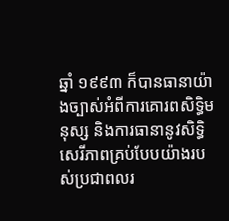ឆ្នាំ ១៩៩៣ ក៏បានធានាយ៉ាងច្បាស់អំពីការគោរពសិទ្ធិមនុស្ស និងការធានានូវសិទ្ធិសេរីភាពគ្រប់បែបយ៉ាងរបស់ប្រជាពលរ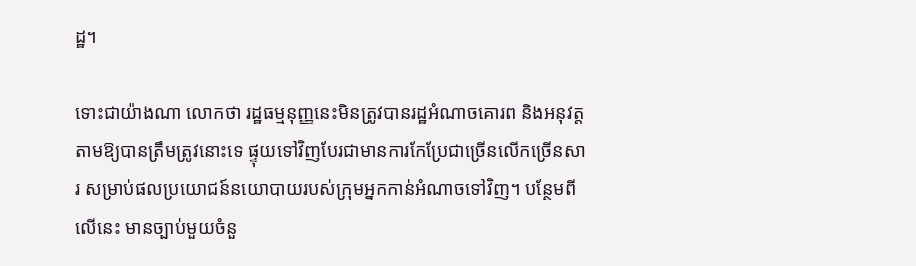ដ្ឋ។

ទោះជាយ៉ាងណា លោកថា រដ្ឋធម្មនុញ្ញនេះមិនត្រូវបានរដ្ឋអំណាចគោរព និងអនុវត្តតាមឱ្យបានត្រឹមត្រូវនោះទេ ផ្ទុយទៅវិញបែរជាមានការកែប្រែជាច្រើនលើកច្រើនសារ សម្រាប់ផលប្រយោជន៍នយោបាយរបស់ក្រុមអ្នកកាន់អំណាចទៅវិញ។ បន្ថែមពីលើនេះ មានច្បាប់មួយចំនួ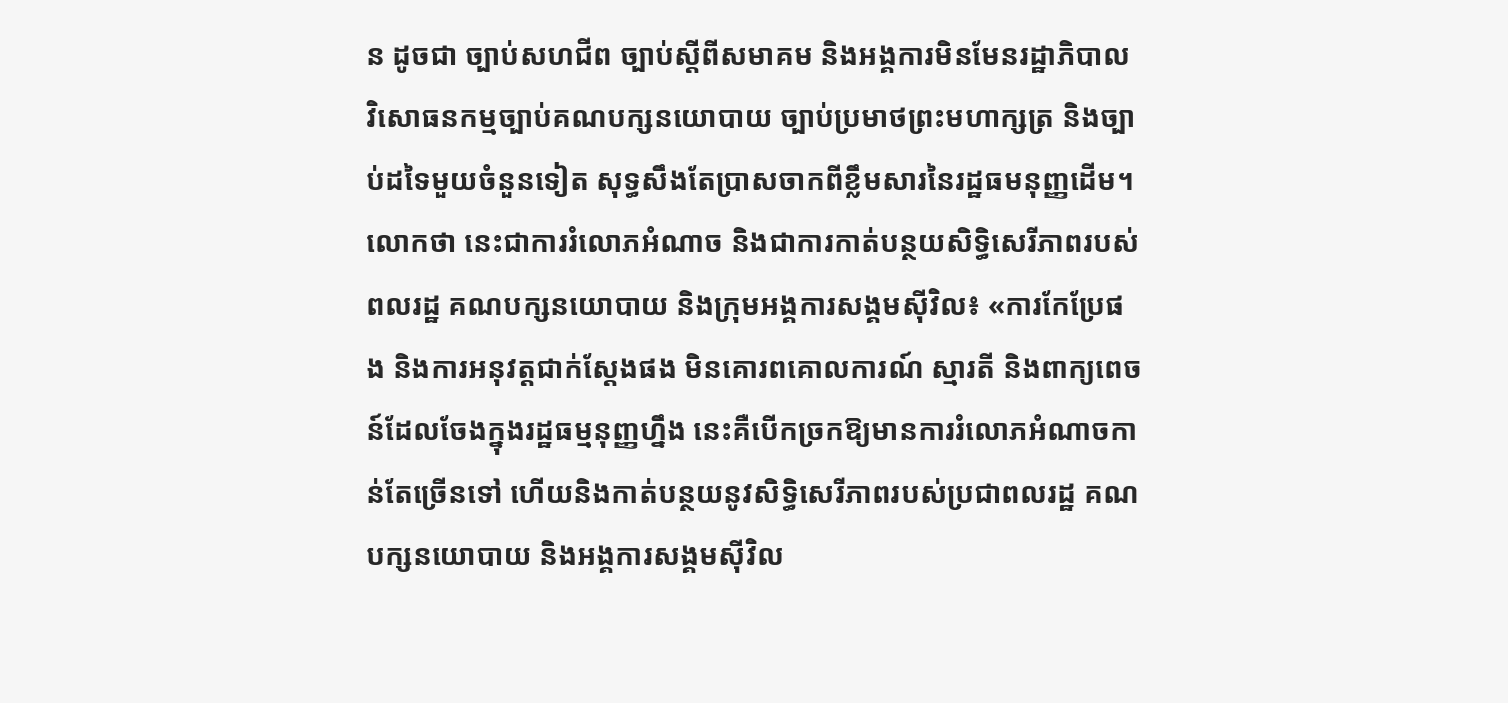ន ដូចជា ច្បាប់សហជីព ច្បាប់ស្តីពីសមាគម និងអង្គការមិនមែនរដ្ឋាភិបាល វិសោធនកម្មច្បាប់គណបក្សនយោបាយ ច្បាប់ប្រមាថព្រះមហាក្សត្រ និងច្បាប់ដទៃមួយចំនួនទៀត សុទ្ធសឹងតែប្រាសចាកពីខ្លឹមសារនៃរដ្ឋធមនុញ្ញដើម។ លោកថា នេះជាការរំលោភអំណាច និងជាការកាត់បន្ថយសិទ្ធិសេរីភាពរបស់ពលរដ្ឋ គណបក្សនយោបាយ និងក្រុមអង្គការសង្គមស៊ីវិល៖ «ការកែប្រែផង និងការអនុវត្តជាក់ស្តែងផង មិនគោរពគោលការណ៍ ស្មារតី និងពាក្យពេចន៍ដែលចែងក្នុងរដ្ឋធម្មនុញ្ញហ្នឹង នេះគឺបើកច្រកឱ្យមានការរំលោភអំណាចកាន់តែច្រើនទៅ ហើយនិងកាត់បន្ថយនូវសិទ្ធិសេរីភាពរបស់ប្រជាពលរដ្ឋ គណបក្សនយោបាយ និងអង្គការសង្គមស៊ីវិល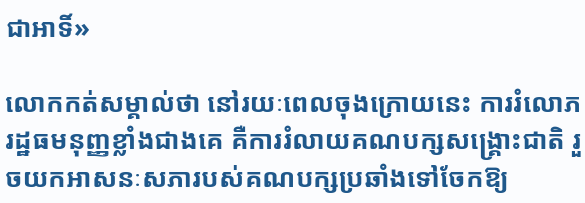ជាអាទិ៍»

លោកកត់សម្គាល់ថា នៅរយៈពេលចុងក្រោយនេះ ការរំលោភរដ្ឋធមនុញ្ញខ្លាំងជាងគេ គឺការរំលាយគណបក្សសង្រ្គោះជាតិ រួចយកអាសនៈសភារបស់គណបក្សប្រឆាំងទៅចែកឱ្យ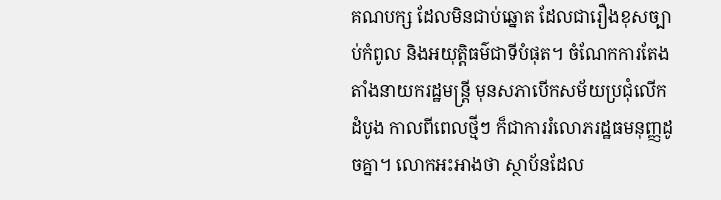គណបក្ស ដែលមិនជាប់ឆ្នោត ដែលជារឿងខុសច្បាប់កំពូល និងអយុត្តិធម៌ជាទីបំផុត។ ចំណែកការតែងតាំងនាយករដ្ឋមន្ត្រី មុនសភាបើកសម័យប្រជុំលើកដំបូង កាលពីពេលថ្មីៗ ក៏ជាការរំលោភរដ្ឋធមនុញ្ញដូចគ្នា។ លោកអះអាងថា ស្ថាប័នដែល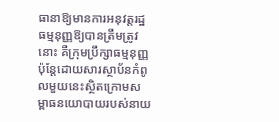ធានាឱ្យមានការអនុវត្តរដ្ឋធម្មនុញ្ញឱ្យបានត្រឹមត្រូវនោះ គឺក្រុមប្រឹក្សាធម្មនុញ្ញ ប៉ុន្តែដោយសារស្ថាប័នកំពូលមួយនេះស្ថិតក្រោមសម្ពាធនយោបាយរបស់នាយ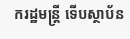ករដ្ឋមន្ត្រី ទើបស្ថាប័ន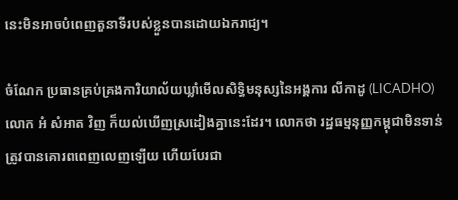នេះមិនអាចបំពេញតួនាទីរបស់ខ្លួនបានដោយឯករាជ្យ។

ចំណែក ប្រធានគ្រប់គ្រងការិយាល័យឃ្លាំមើលសិទ្ធិមនុស្សនៃអង្គការ លីកាដូ (LICADHO) លោក អំ សំអាត វិញ ក៏យល់ឃើញស្រដៀងគ្នានេះដែរ។ លោកថា រដ្ឋធម្មនុញ្ញកម្ពុជាមិនទាន់ត្រូវបានគោរពពេញលេញឡើយ ហើយបែរជា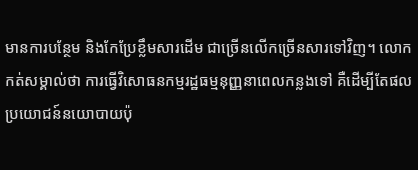មានការបន្ថែម និងកែប្រែខ្លឹមសារដើម ជាច្រើនលើកច្រើនសារទៅវិញ។ លោកកត់សម្គាល់ថា ការធ្វើវិសោធនកម្មរដ្ឋធម្មនុញ្ញនាពេលកន្លងទៅ គឺដើម្បីតែផលប្រយោជន៍នយោបាយប៉ុ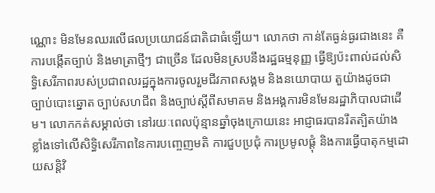ណ្ណោះ មិនមែនឈរលើផលប្រយោជន៍ជាតិជាធំឡើយ។ លោកថា កាន់តែធ្ងន់ធ្ងរជាងនេះ គឺការបង្កើតច្បាប់ និងមាត្រាថ្មីៗ ជាច្រើន ដែលមិនស្របនឹងរដ្ឋធម្មនុញ្ញ ធ្វើឱ្យប៉ះពាល់ដល់សិទ្ធិសេរីភាពរបស់ប្រជាពលរដ្ឋក្នុងការចូលរួមជីវភាពសង្គម និងនយោបាយ តួយ៉ាងដូចជា ច្បាប់បោះឆ្នោត ច្បាប់សហជីព និងច្បាប់ស្តីពីសមាគម និងអង្គការមិនមែនរដ្ឋាភិបាលជាដើម។ លោកកត់សម្គាល់ថា នៅរយៈពេលប៉ុន្មានឆ្នាំចុងក្រោយនេះ អាជ្ញាធរបានរឹតត្បិតយ៉ាងខ្លាំងទៅលើសិទ្ធិសេរីភាពនៃការបញ្ចេញមតិ ការជួបប្រជុំ ការប្រមូលផ្តុំ និងការធ្វើបាតុកម្មដោយសន្តិវិ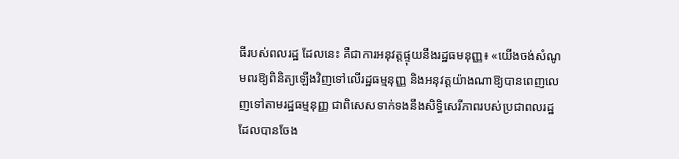ធីរបស់ពលរដ្ឋ ដែលនេះ គឺជាការអនុវត្តផ្ទុយនឹងរដ្ឋធមនុញ្ញ៖ «យើងចង់សំណូមពរឱ្យពិនិត្យឡើងវិញទៅលើរដ្ឋធម្មនុញ្ញ និងអនុវត្តយ៉ាងណាឱ្យបានពេញលេញទៅតាមរដ្ឋធម្មនុញ្ញ ជាពិសេសទាក់ទងនឹងសិទ្ធិសេរីភាពរបស់ប្រជាពលរដ្ឋដែលបានចែង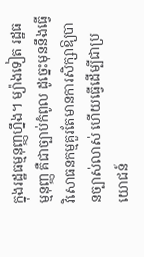ក្នុងរដ្ឋធម្មនុញ្ញហ្នឹង។ ម្យ៉ាងទៀត រដ្ឋធម្មនុញ្ញ គឺជាច្បាប់កំពូល ដូច្នេះមុននឹងធ្វើវិសោធនកម្មគួរតែមានការសិក្សាឱ្យបានច្បាស់លាស់ ហើយធ្វើដើម្បីជាប្រយោជន៍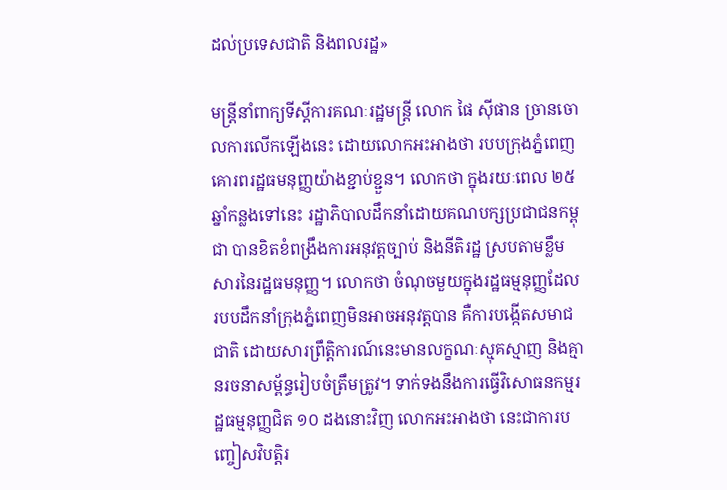ដល់ប្រទេសជាតិ និងពលរដ្ឋ»

មន្ត្រីនាំពាក្យទីស្តីការគណៈរដ្ឋមន្ត្រី លោក ផៃ ស៊ីផាន ច្រានចោលការលើកឡើងនេះ ដោយលោកអះអាងថា របបក្រុងភ្នំពេញគោរពរដ្ឋធមនុញ្ញយ៉ាងខ្ជាប់ខ្ជួន។ លោកថា ក្នុងរយៈពេល ២៥ឆ្នាំកន្លងទៅនេះ រដ្ឋាភិបាលដឹកនាំដោយគណបក្សប្រជាជនកម្ពុជា បានខិតខំពង្រឹងការអនុវត្តច្បាប់ និងនីតិរដ្ឋ ស្របតាមខ្លឹមសារនៃរដ្ឋធមនុញ្ញ។ លោកថា ចំណុចមួយក្នុងរដ្ឋធម្មនុញ្ញដែលរបបដឹកនាំក្រុងភ្នំពេញមិនអាចអនុវត្តបាន គឺការបង្កើតសមាជជាតិ ដោយសារព្រឹត្តិការណ៍នេះមានលក្ខណៈស្មុគស្មាញ និងគ្មានរចនាសម្ព័ន្ធរៀបចំត្រឹមត្រូវ។ ទាក់ទងនឹងការធ្វើវិសោធនកម្មរដ្ឋធម្មនុញ្ញជិត ១០ ដងនោះវិញ លោកអះអាងថា នេះជាការបញ្ចៀសវិបត្តិរ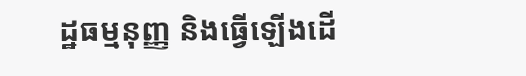ដ្ឋធម្មនុញ្ញ និងធ្វើឡើងដើ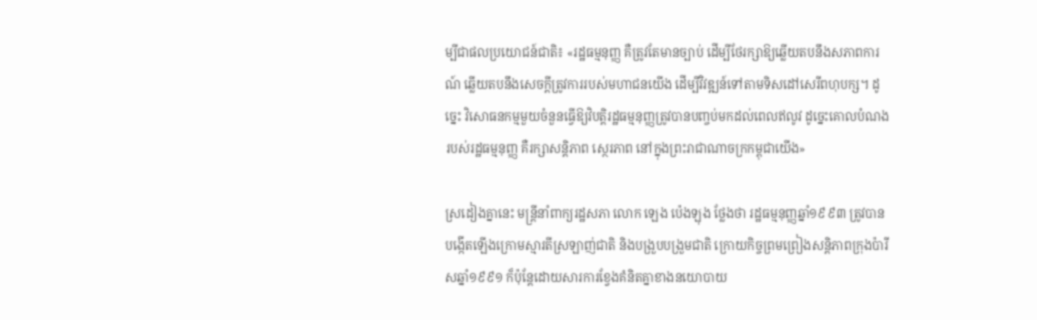ម្បីជាផលប្រយោជន៍ជាតិ៖ «រដ្ឋធម្មនុញ្ញ គឺត្រូវតែមានច្បាប់ ដើម្បីថែរក្សាឱ្យឆ្លើយតបនឹងសភាពការណ៍ ឆ្លើយតបនឹងសេចក្តីត្រូវការរបស់មហាជនយើង ដើម្បីវិវឌ្ឍន៍ទៅតាមទិសដៅសេរីពហុបក្ស។ ដូច្នេះ វិសោធនកម្មមួយចំនួនធ្វើឱ្យវិបត្តិរដ្ឋធម្មនុញ្ញត្រូវបានបញ្ចប់មកដល់ពេលឥលូវ ដូច្នេះគោលបំណងរបស់រដ្ឋធម្មនុញ្ញ គឺរក្សាសន្តិភាព ស្ថេរភាព នៅក្នុងព្រះរាជាណាចក្រកម្ពុជាយើង»

ស្រដៀងគ្នានេះ មន្ត្រីនាំពាក្យរដ្ឋសភា លោក ឡេង ប៉េងឡុង ថ្លែងថា រដ្ឋធម្មនុញ្ញឆ្នាំ១៩៩៣ ត្រូវបានបង្កើតឡើងក្រោមស្មារតីស្រឡាញ់ជាតិ និងបង្រួបបង្រួមជាតិ ក្រោយកិច្ចព្រមព្រៀងសន្តិភាពក្រុងប៉ារីសឆ្នាំ១៩៩១ ក៏ប៉ុន្តែដោយសារការខ្វែងគំនិតគ្នាខាងនយោបាយ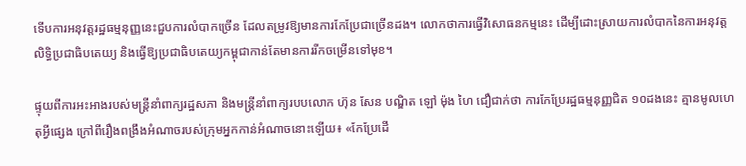ទើបការអនុវត្តរដ្ឋធម្មនុញ្ញនេះជួបការលំបាកច្រើន ដែលតម្រូវឱ្យមានការកែប្រែជាច្រើនដង។ លោកថាការធ្វើវិសោធនកម្មនេះ ដើម្បីដោះស្រាយការលំបាកនៃការអនុវត្តលិទ្ធិប្រជាធិបតេយ្យ និងធ្វើឱ្យប្រជាធិបតេយ្យកម្ពុជាកាន់តែមានការរីកចម្រើនទៅមុខ។

ផ្ទុយពីការអះអាងរបស់មន្ត្រីនាំពាក្យរដ្ឋសភា និងមន្ត្រីនាំពាក្យរបបលោក ហ៊ុន សែន បណ្ឌិត ឡៅ ម៉ុង ហៃ ជឿជាក់ថា ការកែប្រែរដ្ឋធម្មនុញ្ញជិត ១០ដងនេះ គ្មានមូលហេតុអ្វីផ្សេង ក្រៅពីរឿងពង្រឹងអំណាចរបស់ក្រុមអ្នកកាន់អំណាចនោះឡើយ៖ «កែប្រែដើ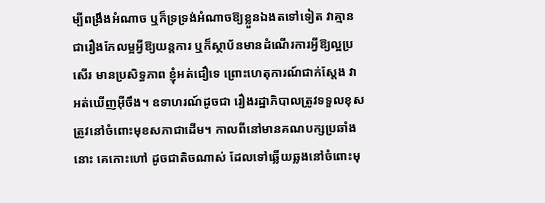ម្បីពង្រឹងអំណាច ឬក៏ទ្រទ្រង់អំណាចឱ្យខ្លួនឯងតទៅទៀត វាគ្មានជារឿងកែលម្អអ្វីឱ្យយន្តការ ឬក៏ស្ថាប័នមានដំណើរការអ្វីឱ្យល្អប្រសើរ មានប្រសិទ្ធភាព ខ្ញុំអត់ជឿទេ ព្រោះហេតុការណ៍ជាក់ស្តែង វាអត់ឃើញអ៊ីចឹង។ ឧទាហរណ៍ដូចជា រឿងរដ្ឋាភិបាលត្រូវទទួលខុសត្រូវនៅចំពោះមុខសភាជាដើម។ កាលពីនៅមានគណបក្សប្រឆាំងនោះ គេកោះហៅ ដូចជាតិចណាស់ ដែលទៅឆ្លើយឆ្លងនៅចំពោះមុ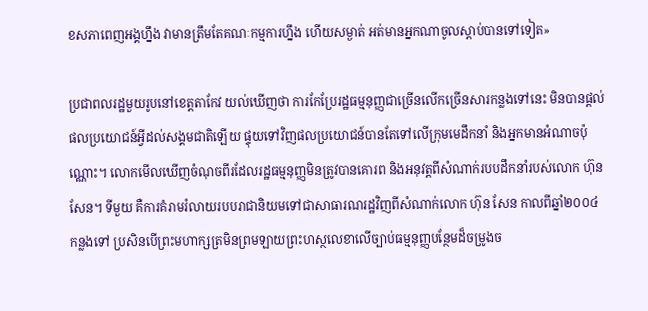ខសភាពេញអង្គហ្នឹង វាមានត្រឹមតែគណៈកម្មការហ្នឹង ហើយសម្ងាត់ អត់មានអ្នកណាចូលស្តាប់បានទៅទៀត»

ប្រជាពលរដ្ឋមួយរូបនៅខេត្តតាកែវ យល់ឃើញថា ការកែប្រែរដ្ឋធម្មនុញ្ញជាច្រើនលើកច្រើនសារកន្លងទៅនេះ មិនបានផ្តល់ផលប្រយោជន៍អ្វីដល់សង្គមជាតិឡើយ ផ្ទុយទៅវិញផលប្រយោជន៍បានតែទៅលើក្រុមមេដឹកនាំ និងអ្នកមានអំណាចប៉ុណ្ណោះ។ លោកមើលឃើញចំណុចពីរដែលរដ្ឋធម្មនុញ្ញមិនត្រូវបានគោរព និងអនុវត្តពីសំណាក់របបដឹកនាំរបស់លោក ហ៊ុន សែន។ ទីមួយ គឺការគំរាមរំលាយរបបរាជានិយមទៅជាសាធារណរដ្ឋវិញពីសំណាក់លោក ហ៊ុន សែន កាលពីឆ្នាំ២០០៤ កន្លងទៅ ប្រសិនបើព្រះមហាក្សត្រមិនព្រមឡាយព្រះហស្ថលេខាលើច្បាប់ធម្មនុញ្ញបន្ថែមដ៏ចម្រូងច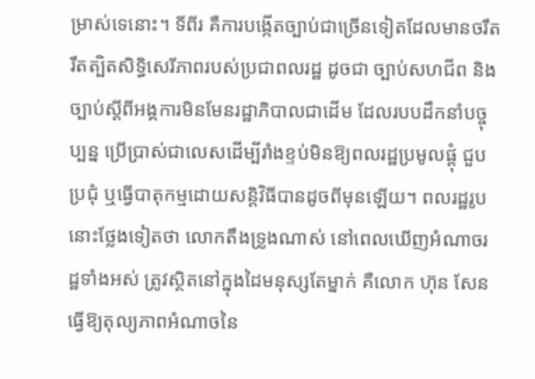ម្រាស់ទេនោះ។ ទីពីរ គឺការបង្កើតច្បាប់ជាច្រើនទៀតដែលមានចរឹតរឹតត្បិតសិទ្ធិសេរីភាពរបស់ប្រជាពលរដ្ឋ ដូចជា ច្បាប់សហជីព និងច្បាប់ស្តីពីអង្គការមិនមែនរដ្ឋាភិបាលជាដើម ដែលរបបដឹកនាំបច្ចុប្បន្ន ប្រើប្រាស់ជាលេសដើម្បីរាំងខ្ទប់មិនឱ្យពលរដ្ឋប្រមូលផ្តុំ ជួបប្រជុំ ឬធ្វើបាតុកម្មដោយសន្តិវិធីបានដូចពីមុនឡើយ។ ពលរដ្ឋរូបនោះថ្លែងទៀតថា លោកតឹងទ្រូងណាស់ នៅពេលឃើញអំណាចរដ្ឋទាំងអស់ ត្រូវស្ថិតនៅក្នុងដៃមនុស្សតែម្នាក់ គឺលោក ហ៊ុន សែន ធ្វើឱ្យតុល្យភាពអំណាចនៃ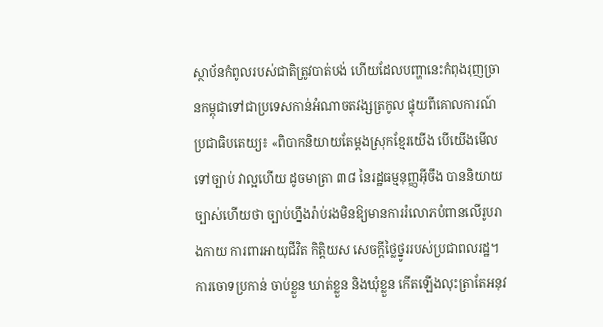ស្ថាប័នកំពូលរបស់ជាតិត្រូវបាត់បង់ ហើយដែលបញ្ហានេះកំពុងរុញច្រានកម្ពុជាទៅជាប្រទេសកាន់អំណាចតវង្សត្រកូល ផ្ទុយពីគោលការណ៍ប្រជាធិបតេយ្យ៖ «ពិបាកនិយាយតែម្តងស្រុកខ្មែរយើង បើយើងមើលទៅច្បាប់ វាល្អហើយ ដូចមាត្រា ៣៨ នៃរដ្ឋធម្មនុញ្ញអ៊ីចឹង បាននិយាយច្បាស់ហើយថា ច្បាប់ហ្នឹងរ៉ាប់រងមិនឱ្យមានការរំលោភបំពានលើរូបរាងកាយ ការពារអាយុជីវិត កិត្តិយស សេចក្តីថ្លៃថ្នូររបស់ប្រជាពលរដ្ឋ។ ការចោទប្រកាន់ ចាប់ខ្លួន ឃាត់ខ្លួន និងឃុំខ្លួន កើតឡើងលុះត្រាតែអនុវ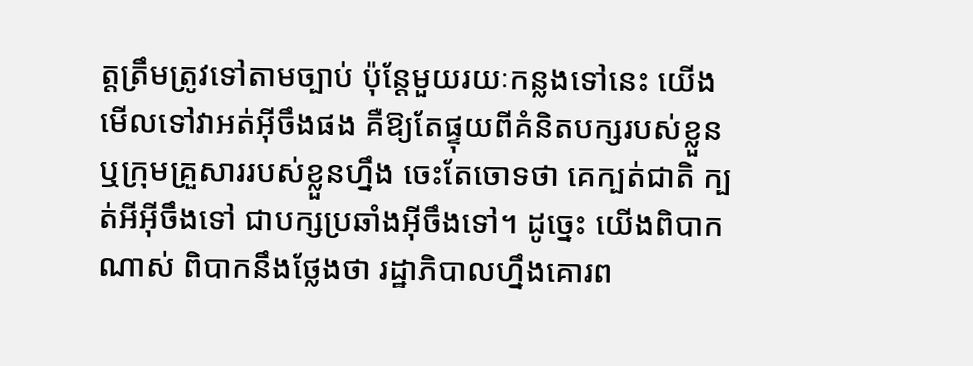ត្តត្រឹមត្រូវទៅតាមច្បាប់ ប៉ុន្តែមួយរយៈកន្លងទៅនេះ យើងមើលទៅវាអត់អ៊ីចឹងផង គឺឱ្យតែផ្ទុយពីគំនិតបក្សរបស់ខ្លួន ឬក្រុមគ្រួសាររបស់ខ្លួនហ្នឹង ចេះតែចោទថា គេក្បត់ជាតិ ក្បត់អីអ៊ីចឹងទៅ ជាបក្សប្រឆាំងអ៊ីចឹងទៅ។ ដូច្នេះ យើងពិបាកណាស់ ពិបាកនឹងថ្លែងថា រដ្ឋាភិបាលហ្នឹងគោរព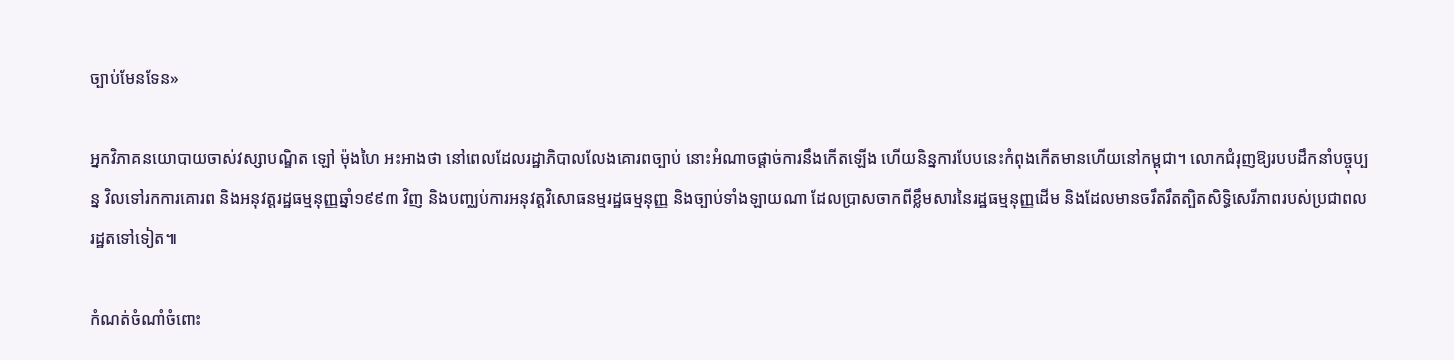ច្បាប់មែនទែន»

អ្នកវិភាគនយោបាយចាស់វស្សាបណ្ឌិត ឡៅ ម៉ុងហៃ អះអាងថា នៅពេលដែលរដ្ឋាភិបាលលែងគោរពច្បាប់ នោះអំណាចផ្តាច់ការនឹងកើតឡើង ហើយនិន្នការបែបនេះកំពុងកើតមានហើយនៅកម្ពុជា។ លោកជំរុញឱ្យរបបដឹកនាំបច្ចុប្បន្ន វិលទៅរកការគោរព និងអនុវត្តរដ្ឋធម្មនុញ្ញឆ្នាំ១៩៩៣ វិញ និងបញ្ឈប់ការអនុវត្តវិសោធនម្មរដ្ឋធម្មនុញ្ញ និងច្បាប់ទាំងឡាយណា ដែលប្រាសចាកពីខ្លឹមសារនៃរដ្ឋធម្មនុញ្ញដើម និងដែលមានចរឹតរឹតត្បិតសិទ្ធិសេរីភាពរបស់ប្រជាពលរដ្ឋតទៅទៀត៕

កំណត់ចំណាំចំពោះ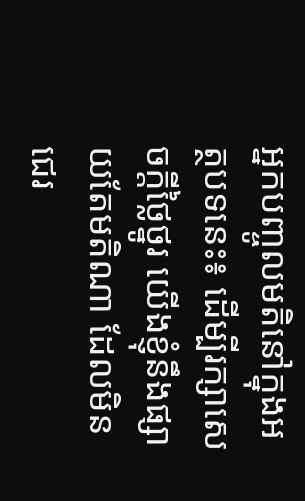អ្នកបញ្ចូលមតិនៅក្នុងអត្ថបទនេះ៖ ដើម្បីរក្សាសេចក្ដីថ្លៃថ្នូរ យើងខ្ញុំនឹងផ្សាយតែមតិណា ដែលមិនជេរ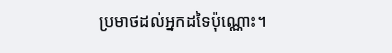ប្រមាថដល់អ្នកដទៃប៉ុណ្ណោះ។